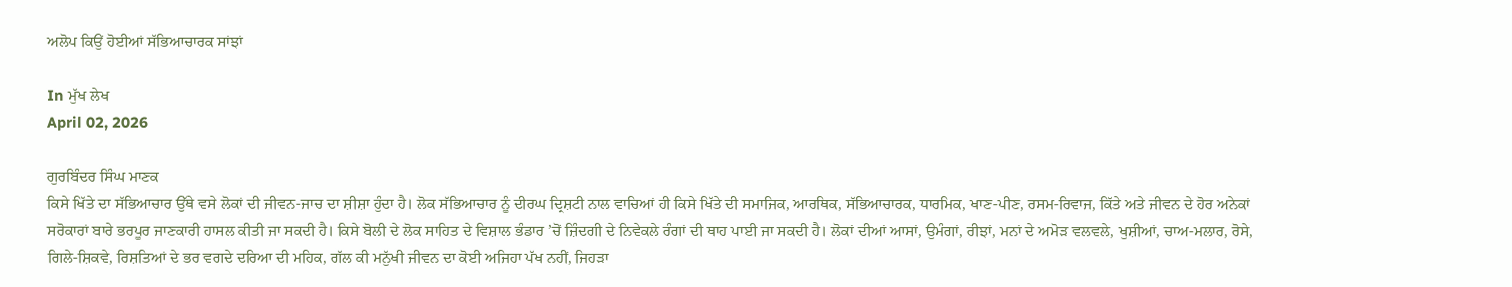ਅਲੋਪ ਕਿਉਂ ਹੋਈਆਂ ਸੱਭਿਆਚਾਰਕ ਸਾਂਝਾਂ

In ਮੁੱਖ ਲੇਖ
April 02, 2026

ਗੁਰਬਿੰਦਰ ਸਿੰਘ ਮਾਣਕ
ਕਿਸੇ ਖਿੱਤੇ ਦਾ ਸੱਭਿਆਚਾਰ ਉੱਥੇ ਵਸੇ ਲੋਕਾਂ ਦੀ ਜੀਵਨ-ਜਾਚ ਦਾ ਸ਼ੀਸ਼ਾ ਹੁੰਦਾ ਹੈ। ਲੋਕ ਸੱਭਿਆਚਾਰ ਨੂੰ ਦੀਰਘ ਦ੍ਰਿਸ਼ਟੀ ਨਾਲ ਵਾਚਿਆਂ ਹੀ ਕਿਸੇ ਖਿੱਤੇ ਦੀ ਸਮਾਜਿਕ, ਆਰਥਿਕ, ਸੱਭਿਆਚਾਰਕ, ਧਾਰਮਿਕ, ਖਾਣ-ਪੀਣ, ਰਸਮ-ਰਿਵਾਜ, ਕਿੱਤੇ ਅਤੇ ਜੀਵਨ ਦੇ ਹੋਰ ਅਨੇਕਾਂ ਸਰੋਕਾਰਾਂ ਬਾਰੇ ਭਰਪੂਰ ਜਾਣਕਾਰੀ ਹਾਸਲ ਕੀਤੀ ਜਾ ਸਕਦੀ ਹੈ। ਕਿਸੇ ਬੋਲੀ ਦੇ ਲੋਕ ਸਾਹਿਤ ਦੇ ਵਿਸ਼ਾਲ ਭੰਡਾਰ ’ਚੋਂ ਜ਼ਿੰਦਗੀ ਦੇ ਨਿਵੇਕਲੇ ਰੰਗਾਂ ਦੀ ਥਾਹ ਪਾਈ ਜਾ ਸਕਦੀ ਹੈ। ਲੋਕਾਂ ਦੀਆਂ ਆਸਾਂ, ਉਮੰਗਾਂ, ਰੀਝਾਂ, ਮਨਾਂ ਦੇ ਅਮੋੜ ਵਲਵਲੇ, ਖੁਸ਼ੀਆਂ, ਚਾਅ-ਮਲਾਰ, ਰੋਸੇ, ਗਿਲੇ-ਸ਼ਿਕਵੇ, ਰਿਸ਼ਤਿਆਂ ਦੇ ਭਰ ਵਗਦੇ ਦਰਿਆ ਦੀ ਮਹਿਕ, ਗੱਲ ਕੀ ਮਨੁੱਖੀ ਜੀਵਨ ਦਾ ਕੋਈ ਅਜਿਹਾ ਪੱਖ ਨਹੀਂ, ਜਿਹੜਾ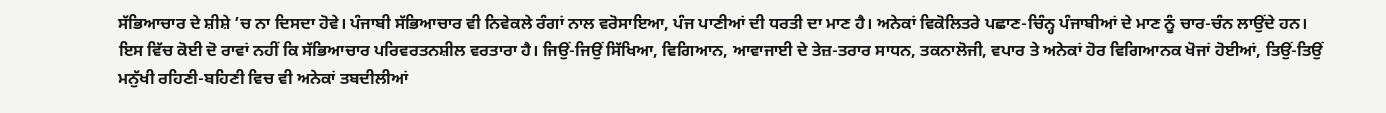ਸੱਭਿਆਚਾਰ ਦੇ ਸ਼ੀਸ਼ੇ ’ਚ ਨਾ ਦਿਸਦਾ ਹੋਵੇ। ਪੰਜਾਬੀ ਸੱਭਿਆਚਾਰ ਵੀ ਨਿਵੇਕਲੇ ਰੰਗਾਂ ਨਾਲ ਵਰੋਸਾਇਆ, ਪੰਜ ਪਾਣੀਆਂ ਦੀ ਧਰਤੀ ਦਾ ਮਾਣ ਹੈ। ਅਨੇਕਾਂ ਵਿਕੋਲਿਤਰੇ ਪਛਾਣ-ਚਿੰਨ੍ਹ ਪੰਜਾਬੀਆਂ ਦੇ ਮਾਣ ਨੂੰ ਚਾਰ-ਚੰਨ ਲਾਉਂਦੇ ਹਨ। ਇਸ ਵਿੱਚ ਕੋਈ ਦੋ ਰਾਵਾਂ ਨਹੀਂ ਕਿ ਸੱਭਿਆਚਾਰ ਪਰਿਵਰਤਨਸ਼ੀਲ ਵਰਤਾਰਾ ਹੈ। ਜਿਉਂ-ਜਿਉਂ ਸਿੱਖਿਆ, ਵਿਗਿਆਨ, ਆਵਾਜਾਈ ਦੇ ਤੇਜ਼-ਤਰਾਰ ਸਾਧਨ, ਤਕਨਾਲੋਜੀ, ਵਪਾਰ ਤੇ ਅਨੇਕਾਂ ਹੋਰ ਵਿਗਿਆਨਕ ਖੋਜਾਂ ਹੋਈਆਂ, ਤਿਉਂ-ਤਿਉਂ ਮਨੁੱਖੀ ਰਹਿਣੀ-ਬਹਿਣੀ ਵਿਚ ਵੀ ਅਨੇਕਾਂ ਤਬਦੀਲੀਆਂ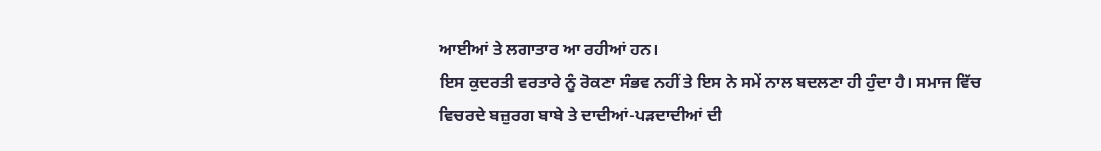ਆਈਆਂ ਤੇ ਲਗਾਤਾਰ ਆ ਰਹੀਆਂ ਹਨ।
ਇਸ ਕੁਦਰਤੀ ਵਰਤਾਰੇ ਨੂੰ ਰੋਕਣਾ ਸੰਭਵ ਨਹੀਂ ਤੇ ਇਸ ਨੇ ਸਮੇਂ ਨਾਲ ਬਦਲਣਾ ਹੀ ਹੁੰਦਾ ਹੈ। ਸਮਾਜ ਵਿੱਚ ਵਿਚਰਦੇ ਬਜ਼ੁਰਗ ਬਾਬੇ ਤੇ ਦਾਦੀਆਂ-ਪੜਦਾਦੀਆਂ ਦੀ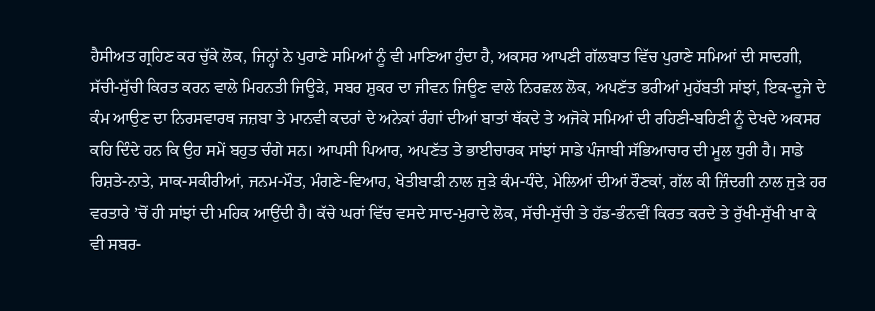ਹੈਸੀਅਤ ਗ੍ਰਹਿਣ ਕਰ ਚੁੱਕੇ ਲੋਕ, ਜਿਨ੍ਹਾਂ ਨੇ ਪੁਰਾਣੇ ਸਮਿਆਂ ਨੂੰ ਵੀ ਮਾਣਿਆ ਹੁੰਦਾ ਹੈ, ਅਕਸਰ ਆਪਣੀ ਗੱਲਬਾਤ ਵਿੱਚ ਪੁਰਾਣੇ ਸਮਿਆਂ ਦੀ ਸਾਦਗੀ, ਸੱਚੀ-ਸੁੱਚੀ ਕਿਰਤ ਕਰਨ ਵਾਲੇ ਮਿਹਨਤੀ ਜਿਊੜੇ, ਸਬਰ ਸ਼ੁਕਰ ਦਾ ਜੀਵਨ ਜਿਊਣ ਵਾਲੇ ਨਿਰਛਲ ਲੋਕ, ਅਪਣੱਤ ਭਰੀਆਂ ਮੁਹੱਬਤੀ ਸਾਂਝਾਂ, ਇਕ-ਦੂਜੇ ਦੇ ਕੰਮ ਆਉਣ ਦਾ ਨਿਰਸਵਾਰਥ ਜਜ਼ਬਾ ਤੇ ਮਾਨਵੀ ਕਦਰਾਂ ਦੇ ਅਨੇਕਾਂ ਰੰਗਾਂ ਦੀਆਂ ਬਾਤਾਂ ਥੱਕਦੇ ਤੇ ਅਜੋਕੇ ਸਮਿਆਂ ਦੀ ਰਹਿਣੀ-ਬਹਿਣੀ ਨੂੰ ਦੇਖਦੇ ਅਕਸਰ ਕਹਿ ਦਿੰਦੇ ਹਨ ਕਿ ਉਹ ਸਮੇਂ ਬਹੁਤ ਚੰਗੇ ਸਨ। ਆਪਸੀ ਪਿਆਰ, ਅਪਣੱਤ ਤੇ ਭਾਈਚਾਰਕ ਸਾਂਝਾਂ ਸਾਡੇ ਪੰਜਾਬੀ ਸੱਭਿਆਚਾਰ ਦੀ ਮੂਲ ਧੁਰੀ ਹੈ। ਸਾਡੇ ਰਿਸ਼ਤੇ-ਨਾਤੇ, ਸਾਕ-ਸਕੀਰੀਆਂ, ਜਨਮ-ਮੌਤ, ਮੰਗਣੇ-ਵਿਆਹ, ਖੇਤੀਬਾੜੀ ਨਾਲ ਜੁੜੇ ਕੰਮ-ਧੰਦੇ, ਮੇਲਿਆਂ ਦੀਆਂ ਰੌਣਕਾਂ, ਗੱਲ ਕੀ ਜ਼ਿੰਦਗੀ ਨਾਲ ਜੁੜੇ ਹਰ ਵਰਤਾਰੇ ’ਚੋਂ ਹੀ ਸਾਂਝਾਂ ਦੀ ਮਹਿਕ ਆਉਂਦੀ ਹੈ। ਕੱਚੇ ਘਰਾਂ ਵਿੱਚ ਵਸਦੇ ਸਾਦ-ਮੁਰਾਦੇ ਲੋਕ, ਸੱਚੀ-ਸੁੱਚੀ ਤੇ ਹੱਡ-ਭੰਨਵੀਂ ਕਿਰਤ ਕਰਦੇ ਤੇ ਰੁੱਖੀ-ਸੁੱਖੀ ਖਾ ਕੇ ਵੀ ਸਬਰ-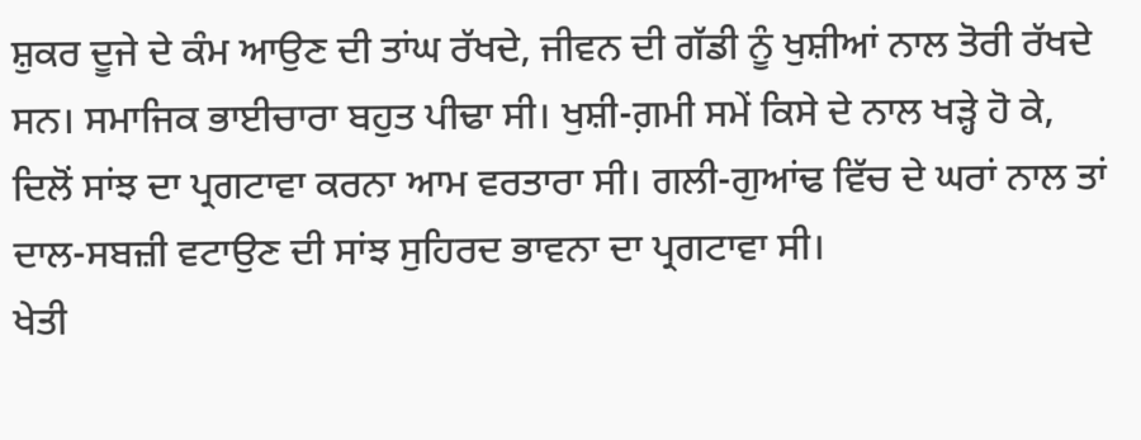ਸ਼ੁਕਰ ਦੂਜੇ ਦੇ ਕੰਮ ਆਉਣ ਦੀ ਤਾਂਘ ਰੱਖਦੇ, ਜੀਵਨ ਦੀ ਗੱਡੀ ਨੂੰ ਖੁਸ਼ੀਆਂ ਨਾਲ ਤੋਰੀ ਰੱਖਦੇ ਸਨ। ਸਮਾਜਿਕ ਭਾਈਚਾਰਾ ਬਹੁਤ ਪੀਢਾ ਸੀ। ਖੁਸ਼ੀ-ਗ਼ਮੀ ਸਮੇਂ ਕਿਸੇ ਦੇ ਨਾਲ ਖੜ੍ਹੇ ਹੋ ਕੇ, ਦਿਲੋਂ ਸਾਂਝ ਦਾ ਪ੍ਰਗਟਾਵਾ ਕਰਨਾ ਆਮ ਵਰਤਾਰਾ ਸੀ। ਗਲੀ-ਗੁਆਂਢ ਵਿੱਚ ਦੇ ਘਰਾਂ ਨਾਲ ਤਾਂ ਦਾਲ-ਸਬਜ਼ੀ ਵਟਾਉਣ ਦੀ ਸਾਂਝ ਸੁਹਿਰਦ ਭਾਵਨਾ ਦਾ ਪ੍ਰਗਟਾਵਾ ਸੀ।
ਖੇਤੀ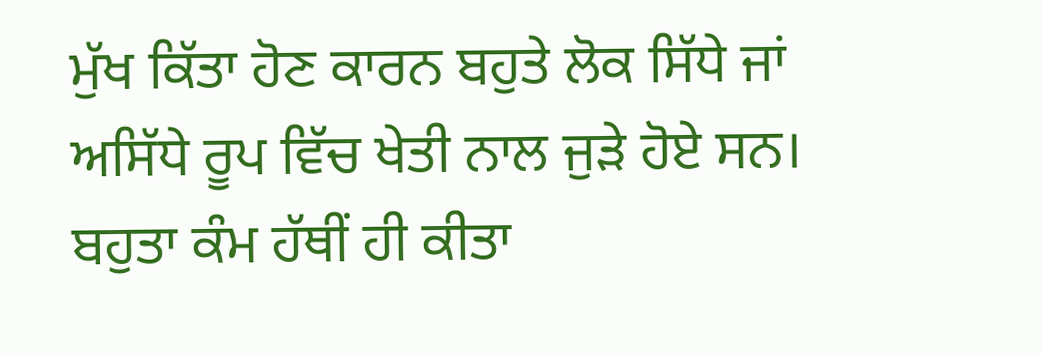ਮੁੱਖ ਕਿੱਤਾ ਹੋਣ ਕਾਰਨ ਬਹੁਤੇ ਲੋਕ ਸਿੱਧੇ ਜਾਂ ਅਸਿੱਧੇ ਰੂਪ ਵਿੱਚ ਖੇਤੀ ਨਾਲ ਜੁੜੇ ਹੋਏ ਸਨ। ਬਹੁਤਾ ਕੰਮ ਹੱਥੀਂ ਹੀ ਕੀਤਾ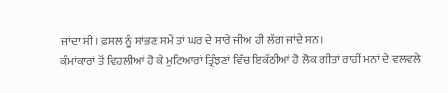ਜਾਂਦਾ ਸੀ। ਫ਼ਸਲ ਨੂੰ ਸਾਂਭਣ ਸਮੇਂ ਤਾਂ ਘਰ ਦੇ ਸਾਰੇ ਜੀਅ ਹੀ ਲੱਗ ਜਾਂਦੇ ਸਨ।
ਕੰਮਾਂਕਾਰਾਂ ਤੋਂ ਵਿਹਲੀਆਂ ਹੋ ਕੇ ਮੁਟਿਆਰਾਂ ਤ੍ਰਿੰਝਣਾਂ ਵਿੱਚ ਇਕੱਠੀਆਂ ਹੋ ਲੋਕ ਗੀਤਾਂ ਰਾਹੀਂ ਮਨਾਂ ਦੇ ਵਲਵਲੇ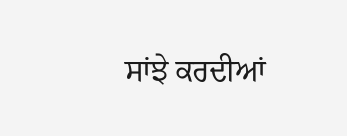ਸਾਂਝੇ ਕਰਦੀਆਂ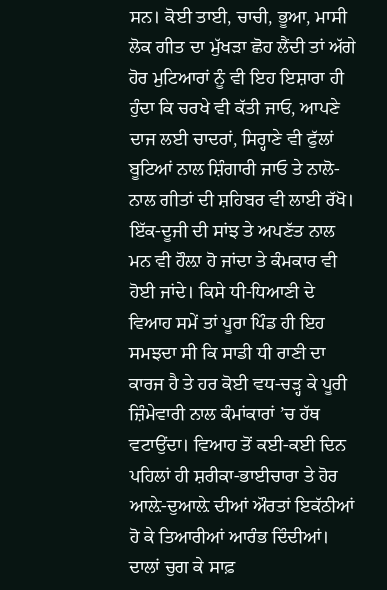ਸਨ। ਕੋਈ ਤਾਈ, ਚਾਚੀ, ਭੂਆ, ਮਾਸੀ ਲੋਕ ਗੀਤ ਦਾ ਮੁੱਖੜਾ ਛੋਹ ਲੈਂਦੀ ਤਾਂ ਅੱਗੇ ਹੋਰ ਮੁਟਿਆਰਾਂ ਨੂੰ ਵੀ ਇਹ ਇਸ਼ਾਰਾ ਹੀ ਹੁੰਦਾ ਕਿ ਚਰਖੇ ਵੀ ਕੱਤੀ ਜਾਓ, ਆਪਣੇ ਦਾਜ ਲਈ ਚਾਦਰਾਂ, ਸਿਰ੍ਹਾਣੇ ਵੀ ਫੁੱਲਾਂ ਬੂਟਿਆਂ ਨਾਲ ਸ਼ਿੰਗਾਰੀ ਜਾਓ ਤੇ ਨਾਲੋ-ਨਾਲ ਗੀਤਾਂ ਦੀ ਸ਼ਹਿਬਰ ਵੀ ਲਾਈ ਰੱਖੋ। ਇੱਕ-ਦੂਜੀ ਦੀ ਸਾਂਝ ਤੇ ਅਪਣੱਤ ਨਾਲ ਮਨ ਵੀ ਹੌਲ਼ਾ ਹੋ ਜਾਂਦਾ ਤੇ ਕੰਮਕਾਰ ਵੀ ਹੋਈ ਜਾਂਦੇ। ਕਿਸੇ ਧੀ-ਧਿਆਣੀ ਦੇ ਵਿਆਹ ਸਮੇਂ ਤਾਂ ਪੂਰਾ ਪਿੰਡ ਹੀ ਇਹ ਸਮਝਦਾ ਸੀ ਕਿ ਸਾਡੀ ਧੀ ਰਾਣੀ ਦਾ ਕਾਰਜ ਹੈ ਤੇ ਹਰ ਕੋਈ ਵਧ-ਚੜ੍ਹ ਕੇ ਪੂਰੀ ਜ਼ਿੰਮੇਵਾਰੀ ਨਾਲ ਕੰਮਾਂਕਾਰਾਂ ’ਚ ਹੱਥ ਵਟਾਉਂਦਾ। ਵਿਆਹ ਤੋਂ ਕਈ-ਕਈ ਦਿਨ ਪਹਿਲਾਂ ਹੀ ਸ਼ਰੀਕਾ-ਭਾਈਚਾਰਾ ਤੇ ਹੋਰ ਆਲ਼ੇ-ਦੁਆਲ਼ੇ ਦੀਆਂ ਔਰਤਾਂ ਇਕੱਠੀਆਂ ਹੋ ਕੇ ਤਿਆਰੀਆਂ ਆਰੰਭ ਦਿੰਦੀਆਂ। ਦਾਲਾਂ ਚੁਗ ਕੇ ਸਾਫ਼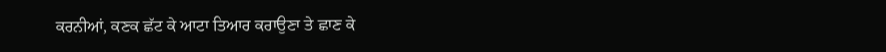ਕਰਨੀਆਂ, ਕਣਕ ਛੱਟ ਕੇ ਆਟਾ ਤਿਆਰ ਕਰਾਉਣਾ ਤੇ ਛਾਣ ਕੇ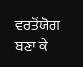ਵਰਤੋਂਯੋਗ ਬਣਾ ਕੇ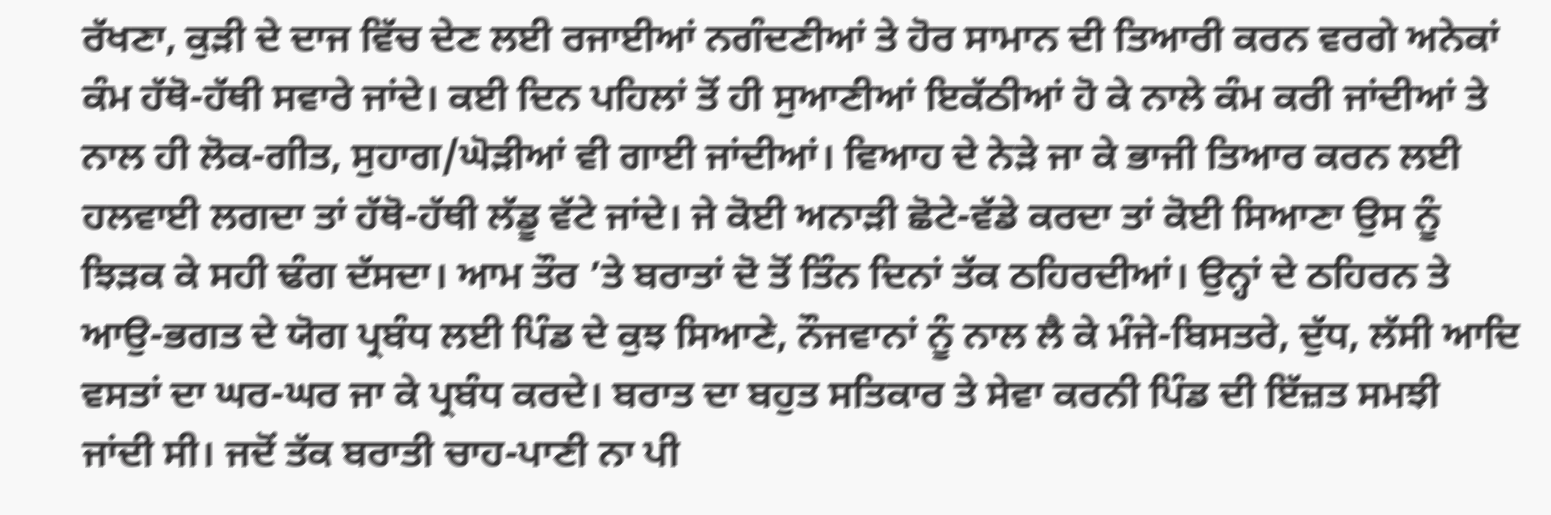ਰੱਖਣਾ, ਕੁੜੀ ਦੇ ਦਾਜ ਵਿੱਚ ਦੇਣ ਲਈ ਰਜਾਈਆਂ ਨਗੰਦਣੀਆਂ ਤੇ ਹੋਰ ਸਾਮਾਨ ਦੀ ਤਿਆਰੀ ਕਰਨ ਵਰਗੇ ਅਨੇਕਾਂ ਕੰਮ ਹੱਥੋ-ਹੱਥੀ ਸਵਾਰੇ ਜਾਂਦੇ। ਕਈ ਦਿਨ ਪਹਿਲਾਂ ਤੋਂ ਹੀ ਸੁਆਣੀਆਂ ਇਕੱਠੀਆਂ ਹੋ ਕੇ ਨਾਲੇ ਕੰਮ ਕਰੀ ਜਾਂਦੀਆਂ ਤੇ ਨਾਲ ਹੀ ਲੋਕ-ਗੀਤ, ਸੁਹਾਗ/ਘੋੜੀਆਂ ਵੀ ਗਾਈ ਜਾਂਦੀਆਂ। ਵਿਆਹ ਦੇ ਨੇੜੇ ਜਾ ਕੇ ਭਾਜੀ ਤਿਆਰ ਕਰਨ ਲਈ ਹਲਵਾਈ ਲਗਦਾ ਤਾਂ ਹੱਥੋ-ਹੱਥੀ ਲੱਡੂ ਵੱਟੇ ਜਾਂਦੇ। ਜੇ ਕੋਈ ਅਨਾੜੀ ਛੋਟੇ-ਵੱਡੇ ਕਰਦਾ ਤਾਂ ਕੋਈ ਸਿਆਣਾ ਉਸ ਨੂੰ ਝਿੜਕ ਕੇ ਸਹੀ ਢੰਗ ਦੱਸਦਾ। ਆਮ ਤੌਰ ’ਤੇ ਬਰਾਤਾਂ ਦੋ ਤੋਂ ਤਿੰਨ ਦਿਨਾਂ ਤੱਕ ਠਹਿਰਦੀਆਂ। ਉਨ੍ਹਾਂ ਦੇ ਠਹਿਰਨ ਤੇ ਆਉ-ਭਗਤ ਦੇ ਯੋਗ ਪ੍ਰਬੰਧ ਲਈ ਪਿੰਡ ਦੇ ਕੁਝ ਸਿਆਣੇ, ਨੌਜਵਾਨਾਂ ਨੂੰ ਨਾਲ ਲੈ ਕੇ ਮੰਜੇ-ਬਿਸਤਰੇ, ਦੁੱਧ, ਲੱਸੀ ਆਦਿ ਵਸਤਾਂ ਦਾ ਘਰ-ਘਰ ਜਾ ਕੇ ਪ੍ਰਬੰਧ ਕਰਦੇ। ਬਰਾਤ ਦਾ ਬਹੁਤ ਸਤਿਕਾਰ ਤੇ ਸੇਵਾ ਕਰਨੀ ਪਿੰਡ ਦੀ ਇੱਜ਼ਤ ਸਮਝੀ ਜਾਂਦੀ ਸੀ। ਜਦੋਂ ਤੱਕ ਬਰਾਤੀ ਚਾਹ-ਪਾਣੀ ਨਾ ਪੀ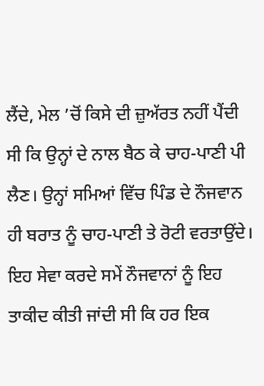ਲੈਂਦੇ, ਮੇਲ ’ਚੋਂ ਕਿਸੇ ਦੀ ਜ਼ੁਅੱਰਤ ਨਹੀਂ ਪੈਂਦੀ ਸੀ ਕਿ ਉਨ੍ਹਾਂ ਦੇ ਨਾਲ ਬੈਠ ਕੇ ਚਾਹ-ਪਾਣੀ ਪੀ ਲੈਣ। ਉਨ੍ਹਾਂ ਸਮਿਆਂ ਵਿੱਚ ਪਿੰਡ ਦੇ ਨੌਜਵਾਨ ਹੀ ਬਰਾਤ ਨੂੰ ਚਾਹ-ਪਾਣੀ ਤੇ ਰੋਟੀ ਵਰਤਾਉਂਦੇ। ਇਹ ਸੇਵਾ ਕਰਦੇ ਸਮੇਂ ਨੌਜਵਾਨਾਂ ਨੂੰ ਇਹ ਤਾਕੀਦ ਕੀਤੀ ਜਾਂਦੀ ਸੀ ਕਿ ਹਰ ਇਕ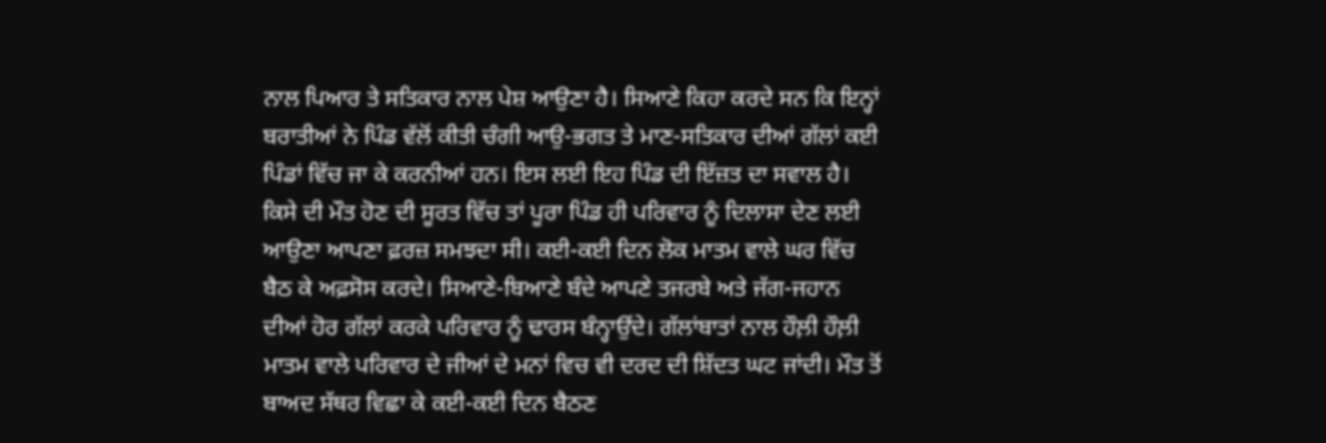ਨਾਲ ਪਿਆਰ ਤੇ ਸਤਿਕਾਰ ਨਾਲ ਪੇਸ਼ ਆਉਣਾ ਹੈ। ਸਿਆਣੇ ਕਿਹਾ ਕਰਦੇ ਸਨ ਕਿ ਇਨ੍ਹਾਂ ਬਰਾਤੀਆਂ ਨੇ ਪਿੰਡ ਵੱਲੋਂ ਕੀਤੀ ਚੰਗੀ ਆਉ-ਭਗਤ ਤੇ ਮਾਣ-ਸਤਿਕਾਰ ਦੀਆਂ ਗੱਲਾਂ ਕਈ ਪਿੰਡਾਂ ਵਿੱਚ ਜਾ ਕੇ ਕਰਨੀਆਂ ਹਨ। ਇਸ ਲਈ ਇਹ ਪਿੰਡ ਦੀ ਇੱਜ਼ਤ ਦਾ ਸਵਾਲ ਹੈ। ਕਿਸੇ ਦੀ ਮੌਤ ਹੋਣ ਦੀ ਸੂਰਤ ਵਿੱਚ ਤਾਂ ਪੂਰਾ ਪਿੰਡ ਹੀ ਪਰਿਵਾਰ ਨੂੰ ਦਿਲਾਸਾ ਦੇਣ ਲਈ ਆਉਣਾ ਆਪਣਾ ਫ਼ਰਜ਼ ਸਮਝਦਾ ਸੀ। ਕਈ-ਕਈ ਦਿਨ ਲੋਕ ਮਾਤਮ ਵਾਲੇ ਘਰ ਵਿੱਚ ਬੈਠ ਕੇ ਅਫ਼ਸੋਸ ਕਰਦੇ। ਸਿਆਣੇ-ਬਿਆਣੇ ਬੰਦੇ ਆਪਣੇ ਤਜਰਬੇ ਅਤੇ ਜੱਗ-ਜਹਾਨ ਦੀਆਂ ਹੋਰ ਗੱਲਾਂ ਕਰਕੇ ਪਰਿਵਾਰ ਨੂੰ ਢਾਰਸ ਬੰਨ੍ਹਾਉਂਦੇ। ਗੱਲਾਂਬਾਤਾਂ ਨਾਲ ਹੌਲ਼ੀ ਹੌਲ਼ੀ ਮਾਤਮ ਵਾਲੇ ਪਰਿਵਾਰ ਦੇ ਜੀਆਂ ਦੇ ਮਨਾਂ ਵਿਚ ਵੀ ਦਰਦ ਦੀ ਸ਼ਿੱਦਤ ਘਟ ਜਾਂਦੀ। ਮੌਤ ਤੋਂ ਬਾਅਦ ਸੱਥਰ ਵਿਛਾ ਕੇ ਕਈ-ਕਈ ਦਿਨ ਬੈਠਣ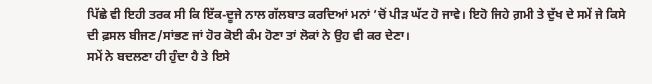ਪਿੱਛੇ ਵੀ ਇਹੀ ਤਰਕ ਸੀ ਕਿ ਇੱਕ-ਦੂਜੇ ਨਾਲ ਗੱਲਬਾਤ ਕਰਦਿਆਂ ਮਨਾਂ ’ਚੋਂ ਪੀੜ ਘੱਟ ਹੋ ਜਾਵੇ। ਇਹੋ ਜਿਹੇ ਗ਼ਮੀ ਤੇ ਦੁੱਖ ਦੇ ਸਮੇਂ ਜੇ ਕਿਸੇ ਦੀ ਫ਼ਸਲ ਬੀਜਣ/ਸਾਂਭਣ ਜਾਂ ਹੋਰ ਕੋਈ ਕੰਮ ਹੋਣਾ ਤਾਂ ਲੋਕਾਂ ਨੇ ਉਹ ਵੀ ਕਰ ਦੇਣਾ।
ਸਮੇਂ ਨੇ ਬਦਲਣਾ ਹੀ ਹੁੰਦਾ ਹੈ ਤੇ ਇਸੇ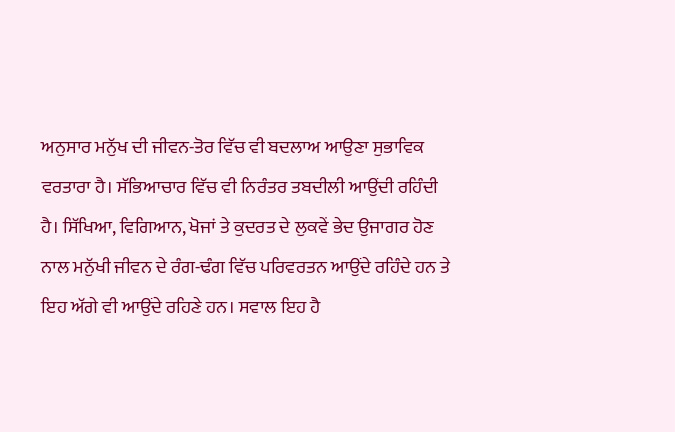ਅਨੁਸਾਰ ਮਨੁੱਖ ਦੀ ਜੀਵਨ-ਤੋਰ ਵਿੱਚ ਵੀ ਬਦਲਾਅ ਆਉਣਾ ਸੁਭਾਵਿਕ ਵਰਤਾਰਾ ਹੈ। ਸੱਭਿਆਚਾਰ ਵਿੱਚ ਵੀ ਨਿਰੰਤਰ ਤਬਦੀਲੀ ਆਉਂਦੀ ਰਹਿੰਦੀ ਹੈ। ਸਿੱਖਿਆ, ਵਿਗਿਆਨ, ਖੋਜਾਂ ਤੇ ਕੁਦਰਤ ਦੇ ਲੁਕਵੇਂ ਭੇਦ ਉਜਾਗਰ ਹੋਣ ਨਾਲ ਮਨੁੱਖੀ ਜੀਵਨ ਦੇ ਰੰਗ-ਢੰਗ ਵਿੱਚ ਪਰਿਵਰਤਨ ਆਉਂਦੇ ਰਹਿੰਦੇ ਹਨ ਤੇ ਇਹ ਅੱਗੇ ਵੀ ਆਉਂਦੇ ਰਹਿਣੇ ਹਨ। ਸਵਾਲ ਇਹ ਹੈ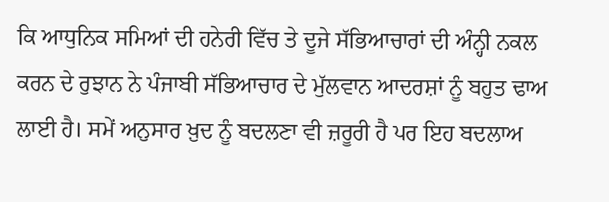ਕਿ ਆਧੁਨਿਕ ਸਮਿਆਂ ਦੀ ਹਨੇਰੀ ਵਿੱਚ ਤੇ ਦੂਜੇ ਸੱਭਿਆਚਾਰਾਂ ਦੀ ਅੰਨ੍ਹੀ ਨਕਲ ਕਰਨ ਦੇ ਰੁਝਾਨ ਨੇ ਪੰਜਾਬੀ ਸੱਭਿਆਚਾਰ ਦੇ ਮੁੱਲਵਾਨ ਆਦਰਸ਼ਾਂ ਨੂੰ ਬਹੁਤ ਢਾਅ ਲਾਈ ਹੈ। ਸਮੇਂ ਅਨੁਸਾਰ ਖ਼ੁਦ ਨੂੰ ਬਦਲਣਾ ਵੀ ਜ਼ਰੂਰੀ ਹੈ ਪਰ ਇਹ ਬਦਲਾਅ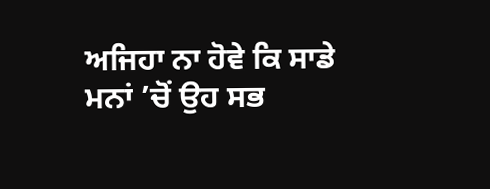ਅਜਿਹਾ ਨਾ ਹੋਵੇ ਕਿ ਸਾਡੇ ਮਨਾਂ ’ਚੋਂ ਉਹ ਸਭ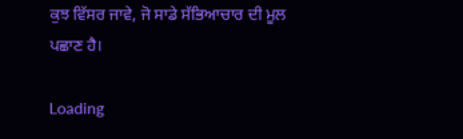ਕੁਝ ਵਿੱਸਰ ਜਾਵੇ, ਜੋ ਸਾਡੇ ਸੱਭਿਆਚਾਰ ਦੀ ਮੂਲ ਪਛਾਣ ਹੈ।

Loading